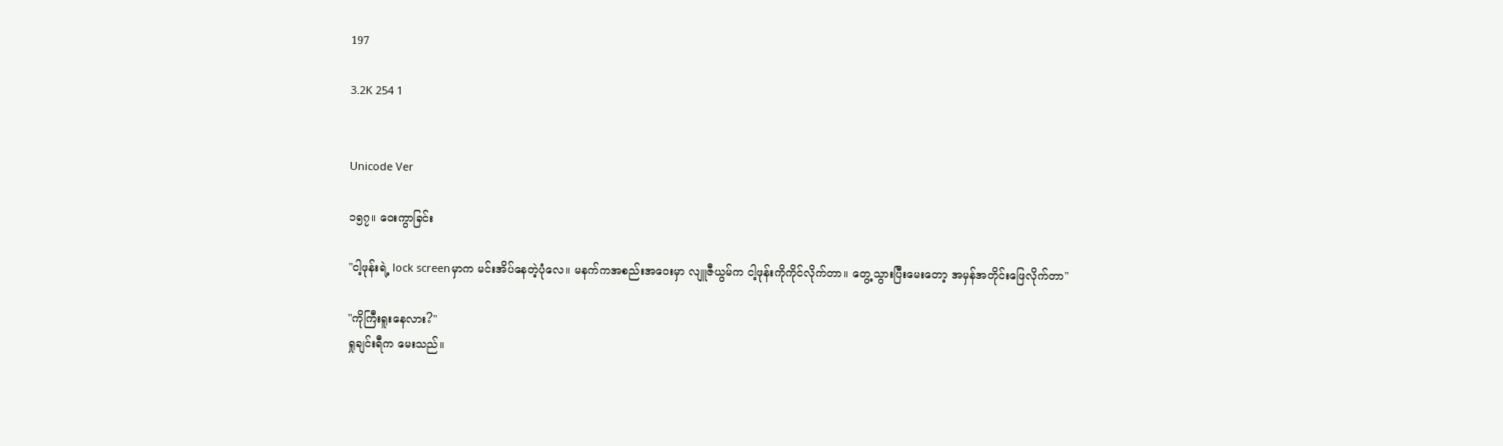197

3.2K 254 1


Unicode Ver

၁၅၇။ ဝေးကွာခြင်း

"ငါ့ဖုန်းရဲ့ lock screenမှာက မင်းအိပ်နေတဲ့ပုံလေ။ မနက်ကအစည်းအဝေးမှာ လျူဇီယွမ်က ငါ့ဖုန်းကိုကိုင်လိုက်တာ။ တွေ့သွားပြီးမေးတော့ အမှန်အတိုင်းဖြေလိုက်တာ"

"ကိုကြီးရူးနေလား?"
ရှုချင်းရီက မေးသည်။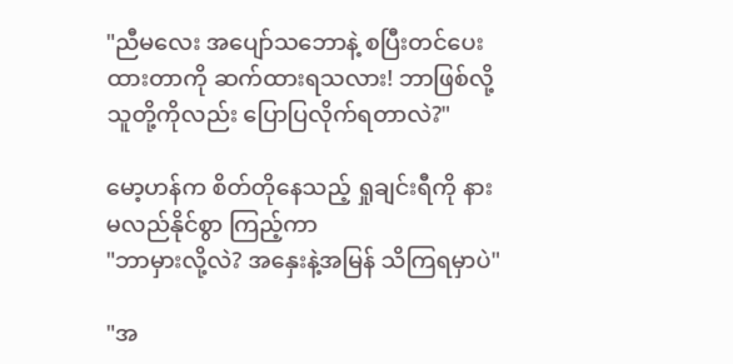"ညီမလေး အပျော်သဘောနဲ့ စပြီးတင်ပေးထားတာကို ဆက်ထားရသလား! ဘာဖြစ်လို့ သူတို့ကိုလည်း ပြောပြလိုက်ရတာလဲ?"

မော့ဟန်က စိတ်တိုနေသည့် ရှုချင်းရီကို နားမလည်နိုင်စွာ ကြည့်ကာ
"ဘာမှားလို့လဲ? အနှေးနဲ့အမြန် သိကြရမှာပဲ"

"အ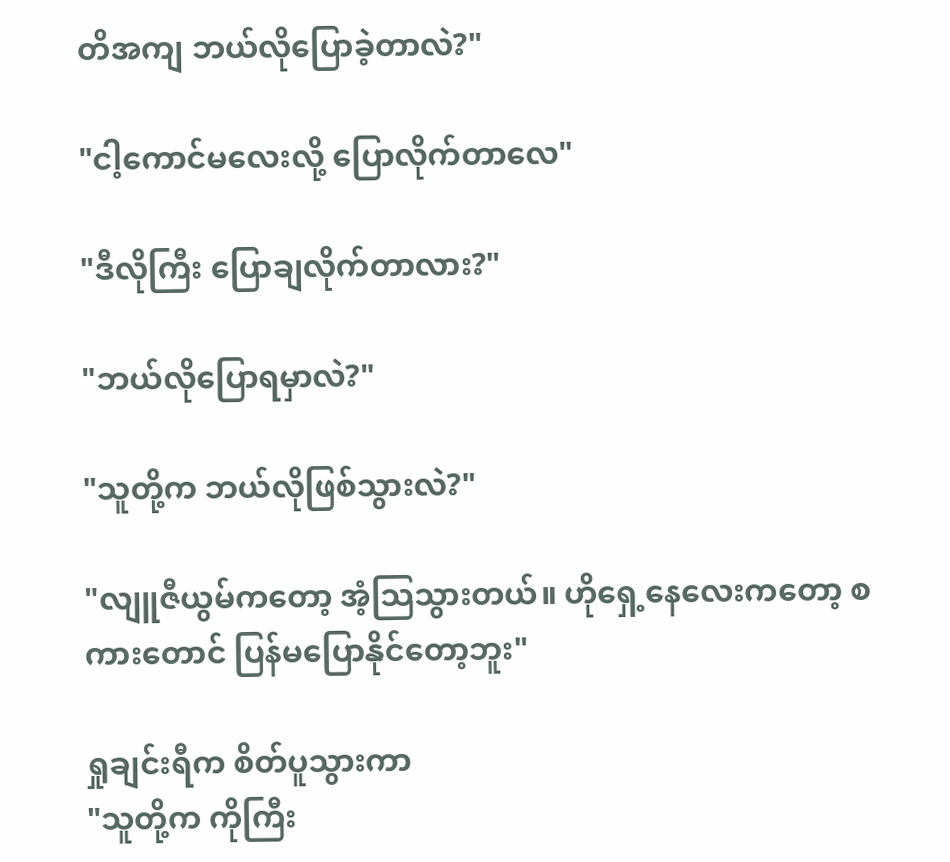တိအကျ ဘယ်လိုပြောခဲ့တာလဲ?"

"ငါ့ကောင်မလေးလို့ ပြောလိုက်တာလေ"

"ဒီလိုကြီး ပြောချလိုက်တာလား?"

"ဘယ်လိုပြောရမှာလဲ?"

"သူတို့က ဘယ်လိုဖြစ်သွားလဲ?"

"လျူဇီယွမ်ကတော့ အံ့သြသွားတယ်။ ဟိုရှေ့နေလေးကတော့ စကားတောင် ပြန်မပြောနိုင်တော့ဘူး"

ရှုချင်းရီက စိတ်ပူသွားကာ
"သူတို့က ကိုကြီး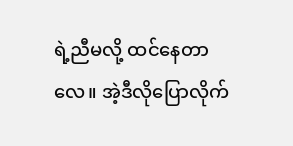ရဲ့ညီမလို့ ထင်နေတာလေ။ အဲ့ဒီလိုပြောလိုက်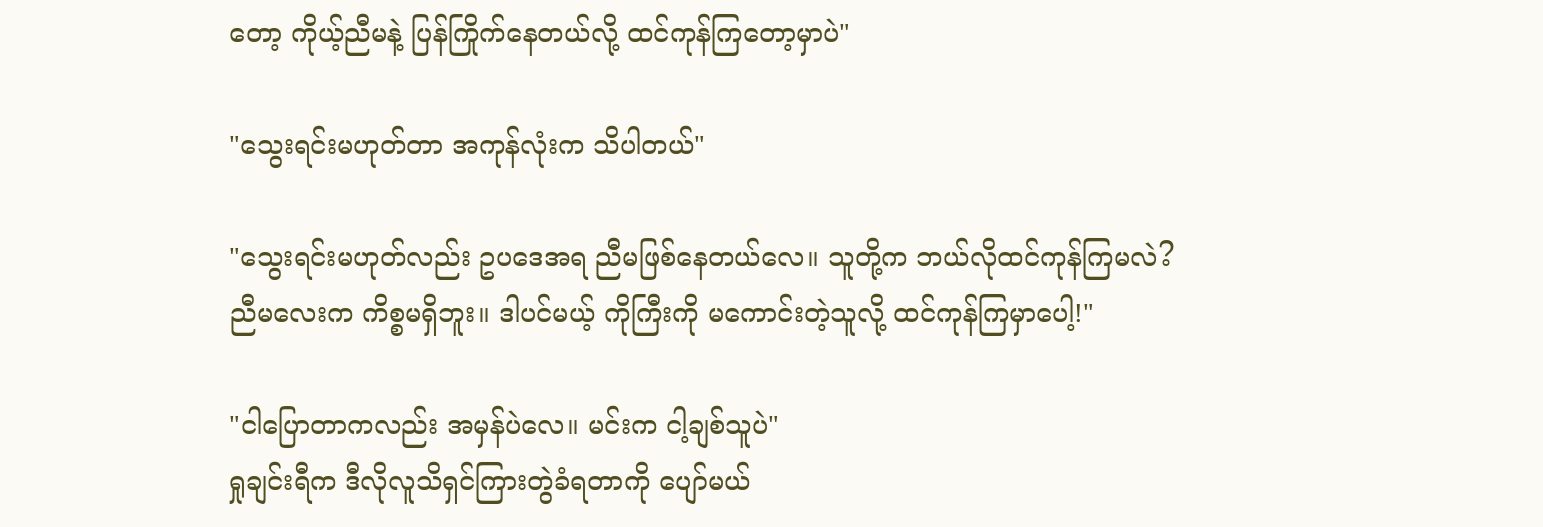တော့ ကိုယ့်ညီမနဲ့ ပြန်ကြိုက်နေတယ်လို့ ထင်ကုန်ကြတော့မှာပဲ"

"သွေးရင်းမဟုတ်တာ အကုန်လုံးက သိပါတယ်"

"သွေးရင်းမဟုတ်လည်း ဥပဒေအရ ညီမဖြစ်နေတယ်လေ။ သူတို့က ဘယ်လိုထင်ကုန်ကြမလဲ? ညီမလေးက ကိစ္စမရှိဘူး။ ဒါပင်မယ့် ကိုကြီးကို မကောင်းတဲ့သူလို့ ထင်ကုန်ကြမှာပေါ့!"

"ငါပြောတာကလည်း အမှန်ပဲလေ။ မင်းက ငါ့ချစ်သူပဲ"
ရှုချင်းရီက ဒီလိုလူသိရှင်ကြားတွဲခံရတာကို ပျော်မယ်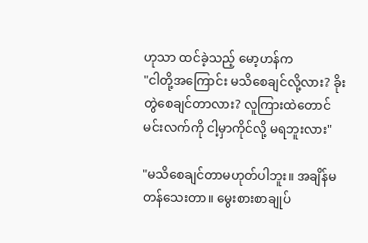ဟုသာ ထင်ခဲ့သည့် မော့ဟန်က
"ငါတို့အကြောင်း မသိစေချင်လို့လား? ခိုးတွဲစေချင်တာလား? လူကြားထဲတောင် မင်းလက်ကို ငါ့မှာကိုင်လို့ မရဘူးလား"

"မသိစေချင်တာမဟုတ်ပါဘူး။ အချိန်မတန်သေးတာ။ မွေးစားစာချုပ်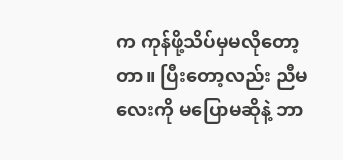က ကုန်ဖို့သိပ်မှမလိုတော့တာ။ ပြီးတော့လည်း ညီမလေးကို မပြောမဆိုနဲ့ ဘာ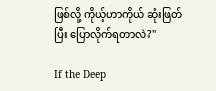ဖြစ်လို့ ကိုယ့်ဟာကိုယ် ဆုံးဖြတ်ပြီး ပြောလိုက်ရတာလဲ?"

If the Deep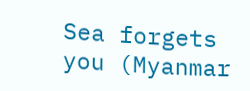Sea forgets you (Myanmar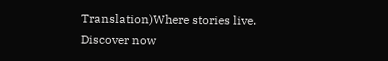Translation)Where stories live. Discover now